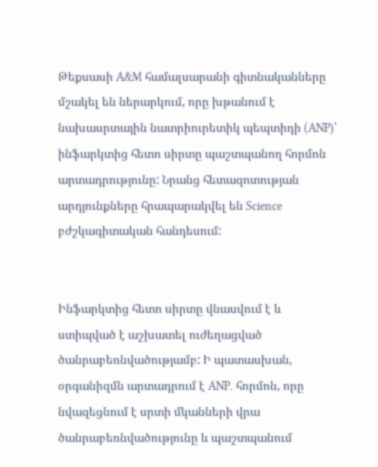Թեքսասի A&M համալսարանի գիտնականները մշակել են ներարկում, որը խթանում է նախասրտային նատրիուրետիկ պեպտիդի (ANP)՝ ինֆարկտից հետո սիրտը պաշտպանող հորմոն արտադրությունը: Նրանց հետազոտության արդյունքները հրապարակվել են Science բժշկագիտական հանդեսում:


Ինֆարկտից հետո սիրտը վնասվում է և ստիպված է աշխատել ուժեղացված ծանրաբեռնվածությամբ: Ի պատասխան, օրգանիզմն արտադրում է ANP. հորմոն, որը նվազեցնում է սրտի մկանների վրա ծանրաբեռնվածությունը և պաշտպանում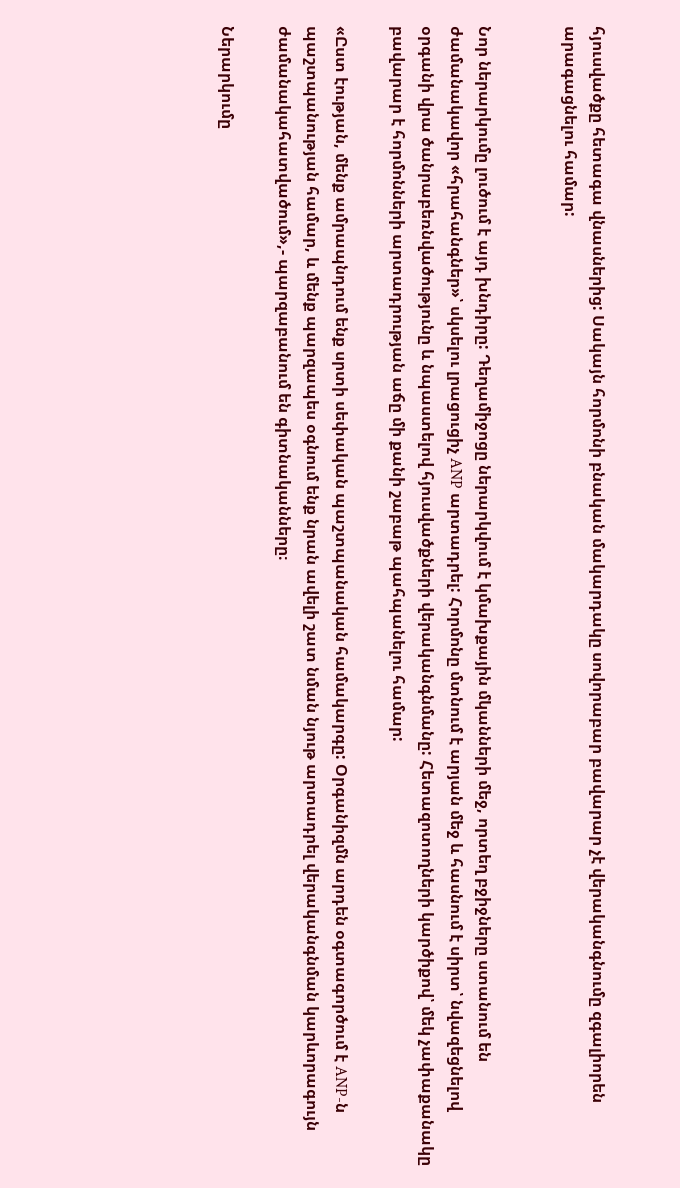հյուսվածքը հետագա վնասներից: Սակայն հորմոնի բնական մակարդակը սովորաբար բավարար չէ վերականգնումը զգալիորեն արագացնելու համար:


Նոր ներարկումը լուծում է այդ խնդիրը: Դեղամիջոցը ներարկվում է կմախքային մկանների մեջ, որտեղ բջիջները ստանում են ժամանակավոր «հրահանգներ»՝ սկսելու լրացուցիչ ANP արտադրել: Հորմոնը մտնում է արյան մեջ և հասնում է սիրտ՝ նվազեցնելով օրգանի վրա ծանրաբեռնվածությունը և նպաստելով հյուսվածքների վերականգնմանը: Հետազոտողների կարծիքով՝ մեկ չափաքանակը բավարար է հորմոնների արտադրության աճը մի քանի շաբաթ պահպանելու համար:

«Ըստ էության, մենք ամրապնդում ենք սրտի սեփական պաշտպանական համակարգը: Օրգանիզմն արդեն օգտագործում է ANP-ն պաշտպանության համար, և մենք պարզապես օգնում ենք նրան ավելի շատ նման նյութ արտադրել վերականգնման կարևորագույն ժամանակահատվածում»,- պարզաբանում են գիտնականները։

Ներարկումը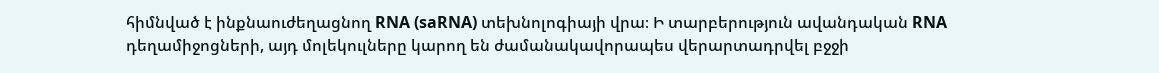հիմնված է ինքնաուժեղացնող RNA (saRNA) տեխնոլոգիայի վրա։ Ի տարբերություն ավանդական RNA դեղամիջոցների, այդ մոլեկուլները կարող են ժամանակավորապես վերարտադրվել բջջի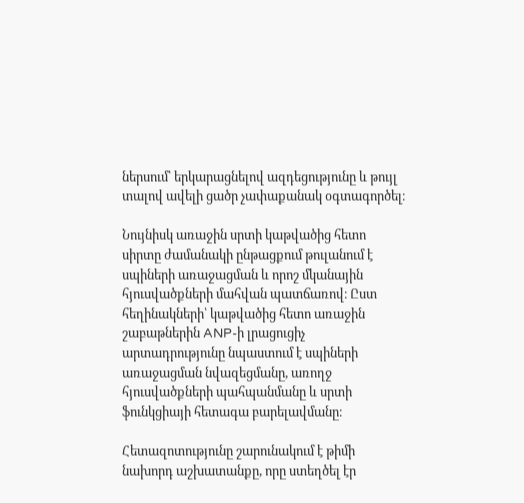ներսում՝ երկարացնելով ազդեցությունը և թույլ տալով ավելի ցածր չափաքանակ օգտագործել։

Նույնիսկ առաջին սրտի կաթվածից հետո սիրտը ժամանակի ընթացքում թուլանում է սպիների առաջացման և որոշ մկանային հյուսվածքների մահվան պատճառով։ Ըստ հեղինակների՝ կաթվածից հետո առաջին շաբաթներին ANP-ի լրացուցիչ արտադրությունը նպաստում է սպիների առաջացման նվազեցմանը, առողջ հյուսվածքների պահպանմանը և սրտի ֆունկցիայի հետագա բարելավմանը։

Հետազոտությունը շարունակում է թիմի նախորդ աշխատանքը, որը ստեղծել էր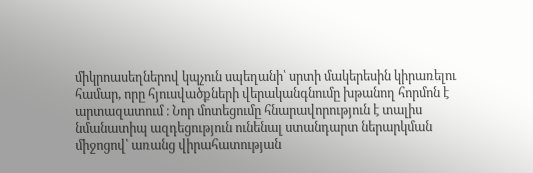միկրոասեղներով կպչուն սպեղանի՝ սրտի մակերեսին կիրառելու համար, որը հյուսվածքների վերականգնումը խթանող հորմոն է արտազատում ։ Նոր մոտեցումը հնարավորություն է տալիս նմանատիպ ազդեցություն ունենալ ստանդարտ ներարկման միջոցով՝ առանց վիրահատության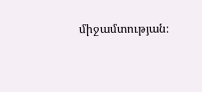միջամտության։